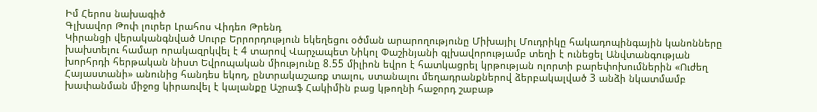Իմ Հերոս նախագիծ
Գլխավոր Թոփ լուրեր Լրահոս Վիդեո Թրենդ
Կիրանցի վերականգնված Սուրբ Երրորդություն եկեղեցու օծման արարողությունը Միխայիլ Մուդրիկը հակադոպինգային կանոնները խախտելու համար որակազրկվել է 4 տարով Վարչապետ Նիկոլ Փաշինյանի գլխավորությամբ տեղի է ունեցել Անվտանգության խորհրդի հերթական նիստ Եվրոպական միությունը 8.55 միլիոն եվրո է հատկացրել կրթության ոլորտի բարեփոխումներին «Ուժեղ Հայաստանի» անունից հանդես եկող, ընտրակաշառք տալու, ստանալու մեղադրանքներով ձերբակալված 3 անձի նկատմամբ խափանման միջոց կիրառվել է կալանքը Աշրաֆ Հակիմին բաց կթողնի հաջորդ շաբաթ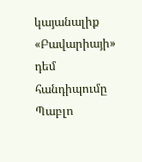կայանալիք «Բավարիայի» դեմ հանդիպումը Պաբլո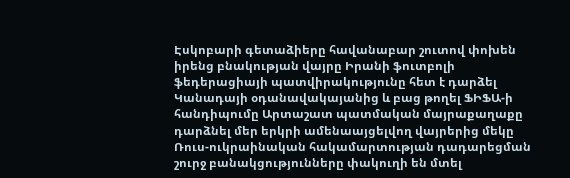Էսկոբարի գետաձիերը հավանաբար շուտով փոխեն իրենց բնակության վայրը Իրանի ֆուտբոլի ֆեդերացիայի պատվիրակությունը հետ է դարձել Կանադայի օդանավակայանից և բաց թողել ՖԻՖԱ-ի հանդիպումը Արտաշատ պատմական մայրաքաղաքը դարձնել մեր երկրի ամենաայցելվող վայրերից մեկը Ռուս-ուկրաինական հակամարտության դադարեցման շուրջ բանակցությունները փակուղի են մտել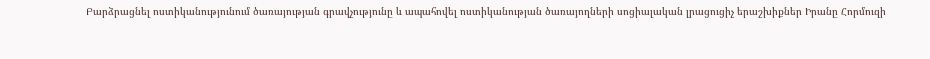Բարձրացնել ոստիկանությունում ծառայության գրավչությունը և ապահովել ոստիկանության ծառայողների սոցիալական լրացուցիչ երաշխիքներ Իրանը Հորմուզի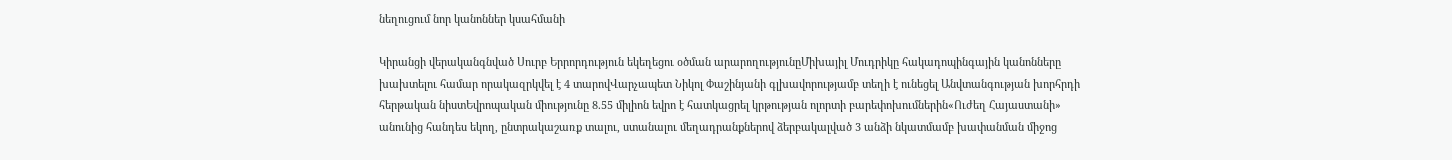նեղուցում նոր կանոններ կսահմանի

Կիրանցի վերականգնված Սուրբ Երրորդություն եկեղեցու օծման արարողությունըՄիխայիլ Մուդրիկը հակադոպինգային կանոնները խախտելու համար որակազրկվել է 4 տարովՎարչապետ Նիկոլ Փաշինյանի գլխավորությամբ տեղի է ունեցել Անվտանգության խորհրդի հերթական նիստԵվրոպական միությունը 8.55 միլիոն եվրո է հատկացրել կրթության ոլորտի բարեփոխումներին«Ուժեղ Հայաստանի» անունից հանդես եկող, ընտրակաշառք տալու, ստանալու մեղադրանքներով ձերբակալված 3 անձի նկատմամբ խափանման միջոց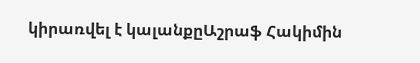կիրառվել է կալանքըԱշրաֆ Հակիմին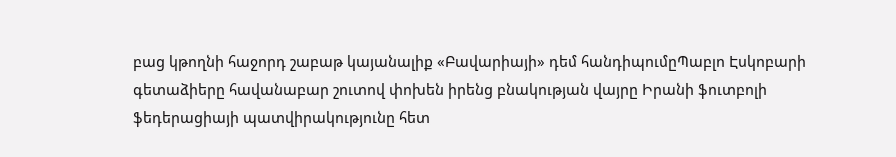բաց կթողնի հաջորդ շաբաթ կայանալիք «Բավարիայի» դեմ հանդիպումըՊաբլո Էսկոբարի գետաձիերը հավանաբար շուտով փոխեն իրենց բնակության վայրը Իրանի ֆուտբոլի ֆեդերացիայի պատվիրակությունը հետ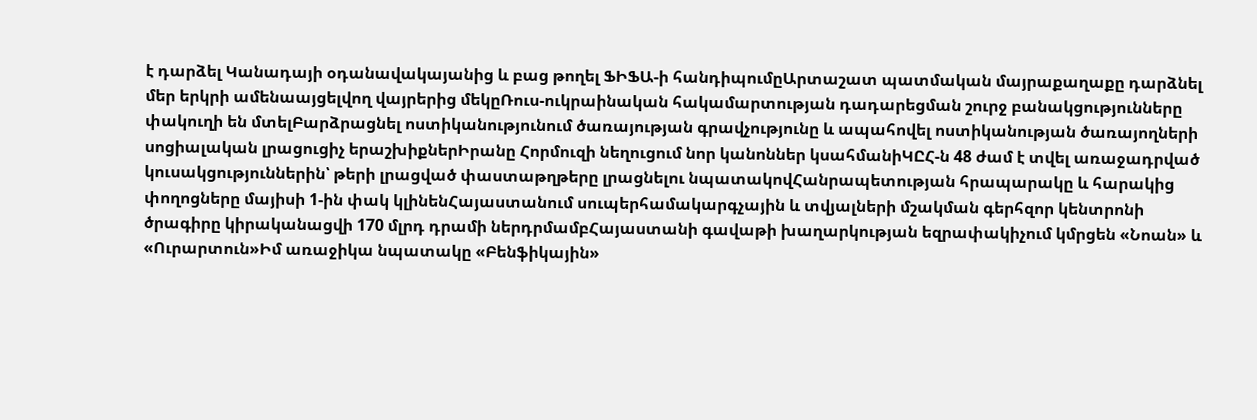է դարձել Կանադայի օդանավակայանից և բաց թողել ՖԻՖԱ-ի հանդիպումըԱրտաշատ պատմական մայրաքաղաքը դարձնել մեր երկրի ամենաայցելվող վայրերից մեկըՌուս-ուկրաինական հակամարտության դադարեցման շուրջ բանակցությունները փակուղի են մտելԲարձրացնել ոստիկանությունում ծառայության գրավչությունը և ապահովել ոստիկանության ծառայողների սոցիալական լրացուցիչ երաշխիքներԻրանը Հորմուզի նեղուցում նոր կանոններ կսահմանիԿԸՀ-ն 48 ժամ է տվել առաջադրված կուսակցություններին՝ թերի լրացված փաստաթղթերը լրացնելու նպատակովՀանրապետության հրապարակը և հարակից փողոցները մայիսի 1-ին փակ կլինենՀայաստանում սուպերհամակարգչային և տվյալների մշակման գերհզոր կենտրոնի ծրագիրը կիրականացվի 170 մլրդ դրամի ներդրմամբՀայաստանի գավաթի խաղարկության եզրափակիչում կմրցեն «Նոան» և «Ուրարտուն»Իմ առաջիկա նպատակը «Բենֆիկային»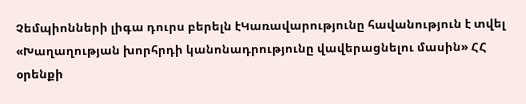Չեմպիոնների լիգա դուրս բերելն էԿառավարությունը հավանություն է տվել «Խաղաղության խորհրդի կանոնադրությունը վավերացնելու մասին» ՀՀ օրենքի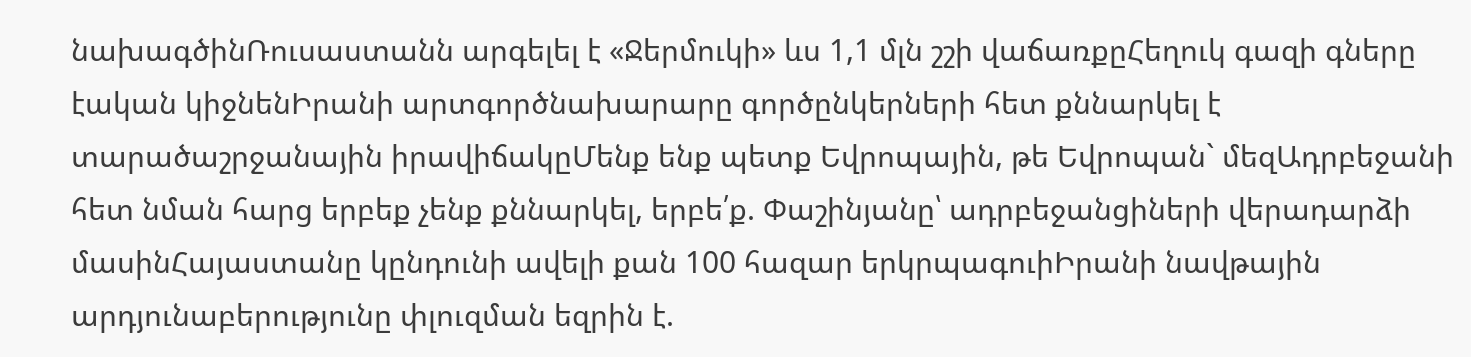նախագծինՌուսաստանն արգելել է «Ջերմուկի» ևս 1,1 մլն շշի վաճառքըՀեղուկ գազի գները էական կիջնենԻրանի արտգործնախարարը գործընկերների հետ քննարկել է տարածաշրջանային իրավիճակըՄենք ենք պետք Եվրոպային, թե Եվրոպան` մեզԱդրբեջանի հետ նման հարց երբեք չենք քննարկել, երբե՛ք. Փաշինյանը՝ ադրբեջանցիների վերադարձի մասինՀայաստանը կընդունի ավելի քան 100 հազար երկրպագուիԻրանի նավթային արդյունաբերությունը փլուզման եզրին է.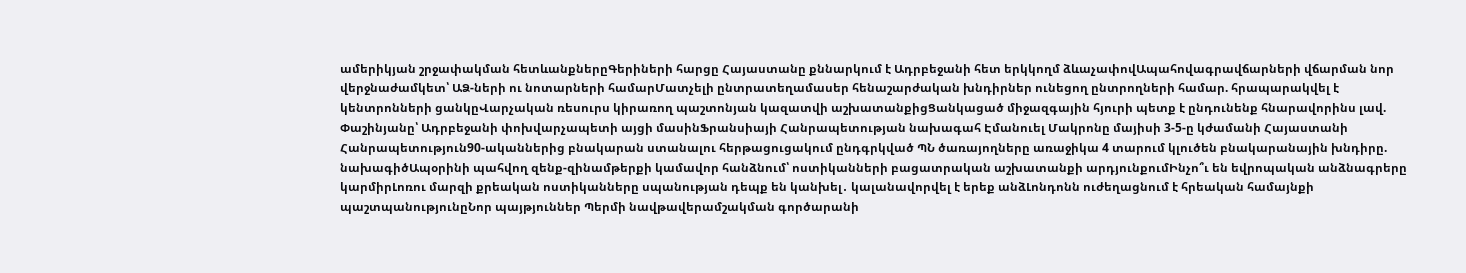ամերիկյան շրջափակման հետևանքներըԳերիների հարցը Հայաստանը քննարկում է Ադրբեջանի հետ երկկողմ ձևաչափովԱպահովագրավճարների վճարման նոր վերջնաժամկետ՝ ԱՁ-ների ու նոտարների համարՄատչելի ընտրատեղամասեր հենաշարժական խնդիրներ ունեցող ընտրողների համար. հրապարակվել է կենտրոնների ցանկըՎարչական ռեսուրս կիրառող պաշտոնյան կազատվի աշխատանքիցՑանկացած միջազգային հյուրի պետք է ընդունենք հնարավորինս լավ. Փաշինյանը՝ Ադրբեջանի փոխվարչապետի այցի մասինՖրանսիայի Հանրապետության նախագահ Էմանուել Մակրոնը մայիսի 3-5-ը կժամանի Հայաստանի Հանրապետություն90-ականներից բնակարան ստանալու հերթացուցակում ընդգրկված ՊՆ ծառայողները առաջիկա 4 տարում կլուծեն բնակարանային խնդիրը. նախագիծԱպօրինի պահվող զենք-զինամթերքի կամավոր հանձնում՝ ոստիկանների բացատրական աշխատանքի արդյունքումԻնչո՞ւ են եվրոպական անձնագրերը կարմիրԼոռու մարզի քրեական ոստիկանները սպանության դեպք են կանխել․ կալանավորվել է երեք անձԼոնդոնն ուժեղացնում է հրեական համայնքի պաշտպանությունըՆոր պայթյուններ Պերմի նավթավերամշակման գործարանի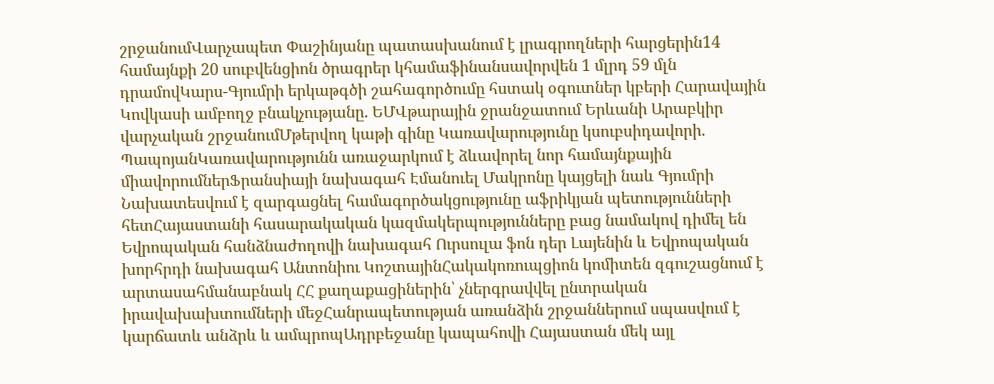շրջանումՎարչապետ Փաշինյանը պատասխանում է լրագրողների հարցերին14 համայնքի 20 սուբվենցիոն ծրագրեր կհամաֆինանսավորվեն 1 մլրդ 59 մլն դրամովԿարս-Գյումրի երկաթգծի շահագործումը հստակ օգուտներ կբերի Հարավային Կովկասի ամբողջ բնակչությանը. ԵՄՎթարային ջրանջատում Երևանի Արաբկիր վարչական շրջանումՄթերվող կաթի գինը Կառավարությունը կսուբսիդավորի. ՊապոյանԿառավարությունն առաջարկում է ձևավորել նոր համայնքային միավորումներՖրանսիայի նախագահ Էմանուել Մակրոնը կայցելի նաև Գյումրի Նախատեսվում է զարգացնել համագործակցությունը աֆրիկյան պետությունների հետՀայաստանի հասարակական կազմակերպությունները բաց նամակով դիմել են Եվրոպական հանձնաժողովի նախագահ Ուրսուլա ֆոն դեր Լայենին և Եվրոպական խորհրդի նախագահ Անտոնիու ԿոշտայինՀակակոռուպցիոն կոմիտեն զգուշացնում է արտասահմանաբնակ ՀՀ քաղաքացիներին՝ չներգրավվել ընտրական իրավախախտումների մեջՀանրապետության առանձին շրջաններում սպասվում է կարճատև անձրև և ամպրոպԱդրբեջանը կապահովի Հայաստան մեկ այլ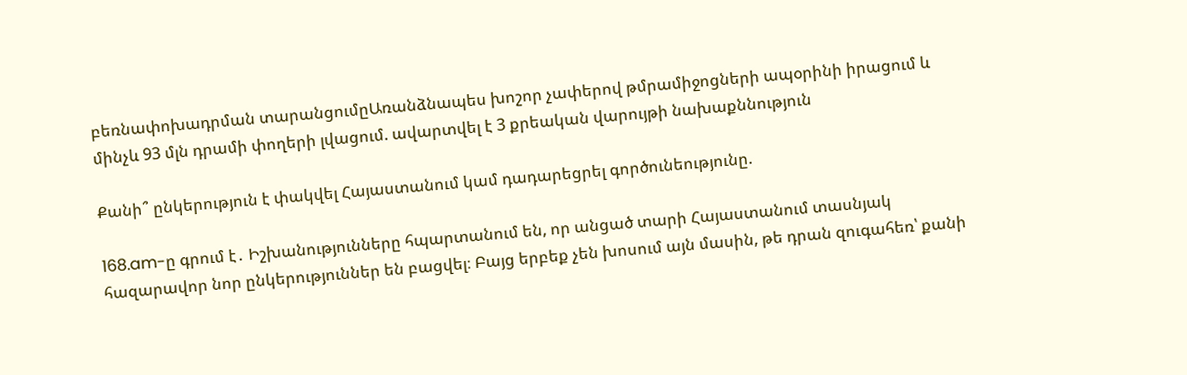բեռնափոխադրման տարանցումըԱռանձնապես խոշոր չափերով թմրամիջոցների ապօրինի իրացում և մինչև 93 մլն դրամի փողերի լվացում. ավարտվել է 3 քրեական վարույթի նախաքննություն

Քանի՞ ընկերություն է փակվել Հայաստանում կամ դադարեցրել գործունեությունը.

168.am-ը գրում է․ Իշխանությունները հպարտանում են, որ անցած տարի Հայաստանում տասնյակ հազարավոր նոր ընկերություններ են բացվել։ Բայց երբեք չեն խոսում այն մասին, թե դրան զուգահեռ՝ քանի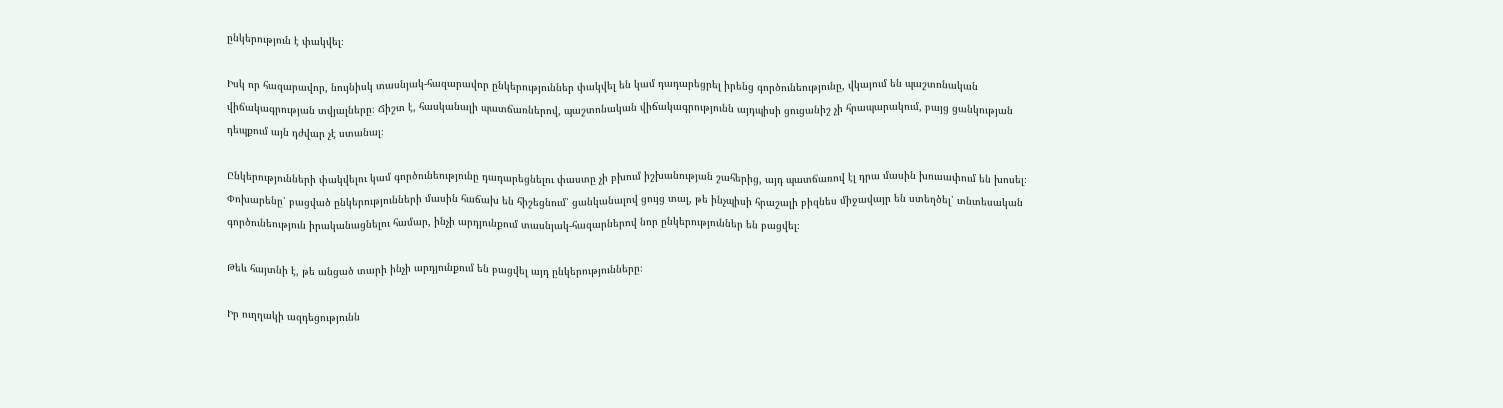ընկերություն է փակվել։

Իսկ որ հազարավոր, նույնիսկ տասնյակ-հազարավոր ընկերություններ փակվել են կամ դադարեցրել իրենց գործունեությունը, վկայում են պաշտոնական վիճակագրության տվյալները։ Ճիշտ է, հասկանալի պատճառներով, պաշտոնական վիճակագրությունն այդպիսի ցուցանիշ չի հրապարակում, բայց ցանկության դեպքում այն դժվար չէ ստանալ։

Ընկերությունների փակվելու կամ գործունեությունը դադարեցնելու փաստը չի բխում իշխանության շահերից, այդ պատճառով էլ դրա մասին խուսափում են խոսել։ Փոխարենը՝ բացված ընկերությունների մասին հաճախ են հիշեցնում՝ ցանկանալով ցույց տալ, թե ինչպիսի հրաշալի բիզնես միջավայր են ստեղծել՝ տնտեսական գործունեություն իրականացնելու համար, ինչի արդյունքում տասնյակ-հազարներով նոր ընկերություններ են բացվել։

Թեև հայտնի է, թե անցած տարի ինչի արդյունքում են բացվել այդ ընկերությունները։

Իր ուղղակի ազդեցությունն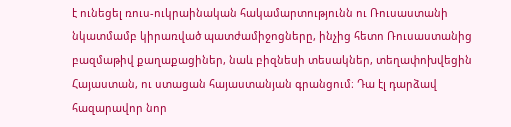է ունեցել ռուս-ուկրաինական հակամարտությունն ու Ռուսաստանի նկատմամբ կիրառված պատժամիջոցները, ինչից հետո Ռուսաստանից բազմաթիվ քաղաքացիներ, նաև բիզնեսի տեսակներ, տեղափոխվեցին Հայաստան, ու ստացան հայաստանյան գրանցում։ Դա էլ դարձավ հազարավոր նոր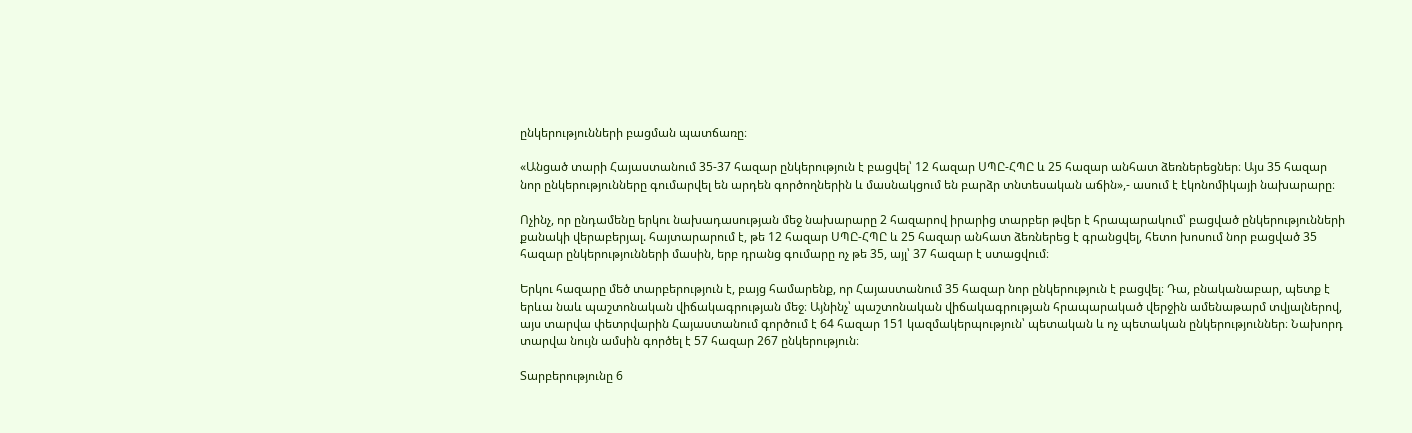ընկերությունների բացման պատճառը։

«Անցած տարի Հայաստանում 35-37 հազար ընկերություն է բացվել՝ 12 հազար ՍՊԸ-ՀՊԸ և 25 հազար անհատ ձեռներեցներ։ Այս 35 հազար նոր ընկերությունները գումարվել են արդեն գործողներին և մասնակցում են բարձր տնտեսական աճին»,- ասում է էկոնոմիկայի նախարարը։

Ոչինչ, որ ընդամենը երկու նախադասության մեջ նախարարը 2 հազարով իրարից տարբեր թվեր է հրապարակում՝ բացված ընկերությունների քանակի վերաբերյալ. հայտարարում է, թե 12 հազար ՍՊԸ-ՀՊԸ և 25 հազար անհատ ձեռներեց է գրանցվել, հետո խոսում նոր բացված 35 հազար ընկերությունների մասին, երբ դրանց գումարը ոչ թե 35, այլ՝ 37 հազար է ստացվում։

Երկու հազարը մեծ տարբերություն է, բայց համարենք, որ Հայաստանում 35 հազար նոր ընկերություն է բացվել։ Դա, բնականաբար, պետք է երևա նաև պաշտոնական վիճակագրության մեջ։ Այնինչ՝ պաշտոնական վիճակագրության հրապարակած վերջին ամենաթարմ տվյալներով, այս տարվա փետրվարին Հայաստանում գործում է 64 հազար 151 կազմակերպություն՝ պետական և ոչ պետական ընկերություններ։ Նախորդ տարվա նույն ամսին գործել է 57 հազար 267 ընկերություն։

Տարբերությունը 6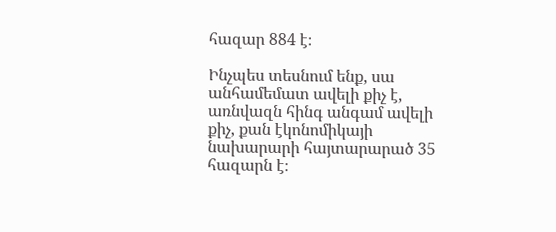հազար 884 է։

Ինչպես տեսնում ենք, սա անհամեմատ ավելի քիչ է, առնվազն հինգ անգամ ավելի քիչ, քան էկոնոմիկայի նախարարի հայտարարած 35 հազարն է։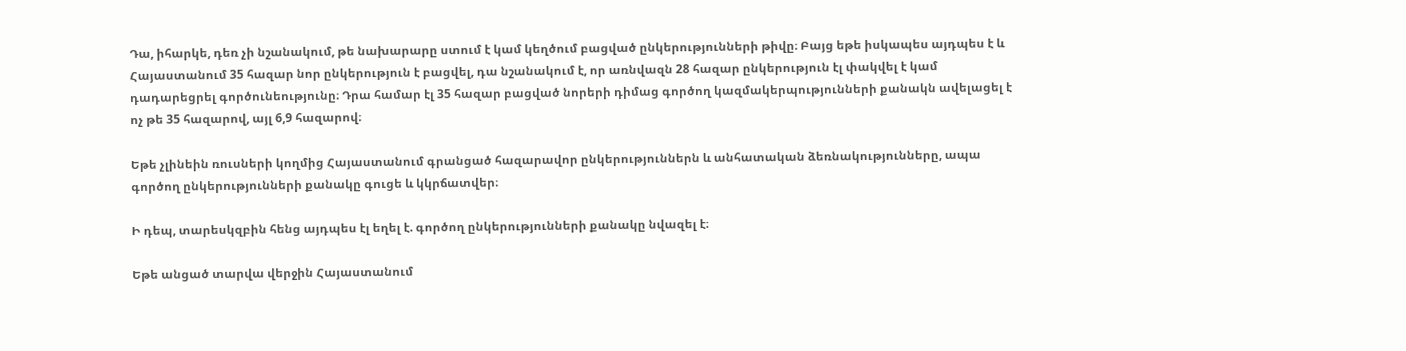Դա, իհարկե, դեռ չի նշանակում, թե նախարարը ստում է կամ կեղծում բացված ընկերությունների թիվը։ Բայց եթե իսկապես այդպես է և Հայաստանում 35 հազար նոր ընկերություն է բացվել, դա նշանակում է, որ առնվազն 28 հազար ընկերություն էլ փակվել է կամ դադարեցրել գործունեությունը։ Դրա համար էլ 35 հազար բացված նորերի դիմաց գործող կազմակերպությունների քանակն ավելացել է ոչ թե 35 հազարով, այլ 6,9 հազարով։

Եթե չլինեին ռուսների կողմից Հայաստանում գրանցած հազարավոր ընկերություններն և անհատական ձեռնակությունները, ապա գործող ընկերությունների քանակը գուցե և կկրճատվեր։

Ի դեպ, տարեսկզբին հենց այդպես էլ եղել է. գործող ընկերությունների քանակը նվազել է։

Եթե անցած տարվա վերջին Հայաստանում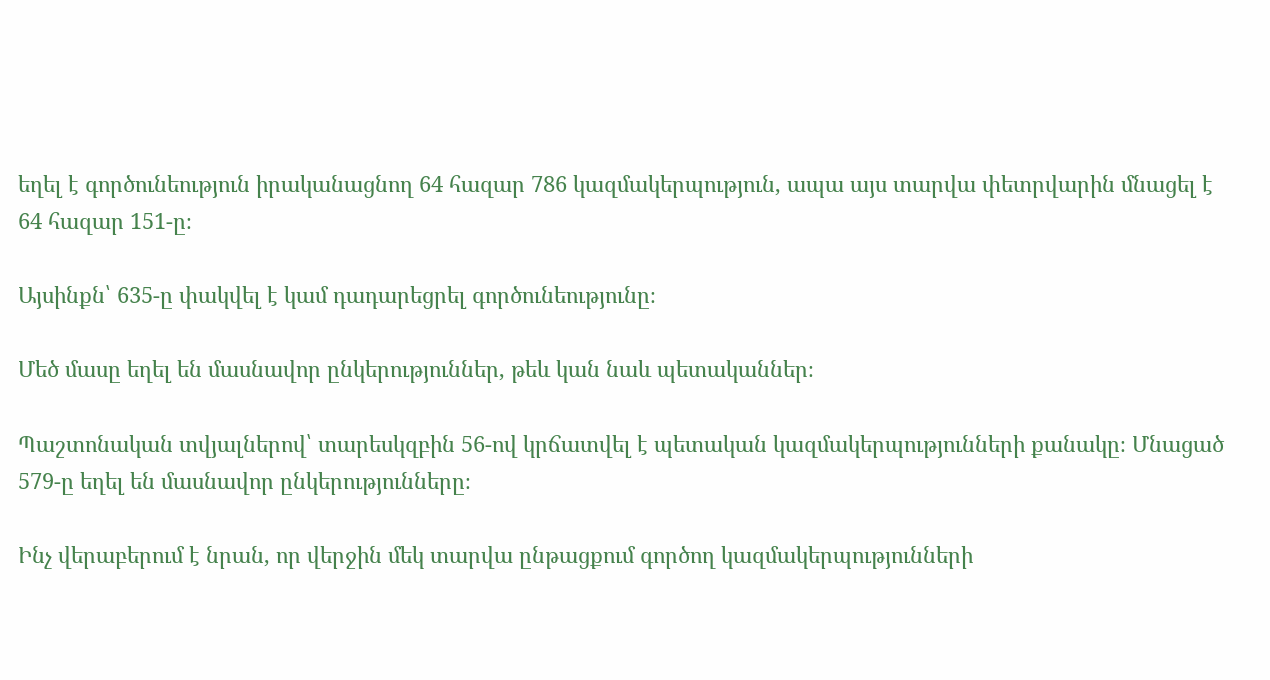եղել է գործունեություն իրականացնող 64 հազար 786 կազմակերպություն, ապա այս տարվա փետրվարին մնացել է 64 հազար 151-ը։

Այսինքն՝ 635-ը փակվել է կամ դադարեցրել գործունեությունը։

Մեծ մասը եղել են մասնավոր ընկերություններ, թեև կան նաև պետականներ։

Պաշտոնական տվյալներով՝ տարեսկզբին 56-ով կրճատվել է պետական կազմակերպությունների քանակը։ Մնացած 579-ը եղել են մասնավոր ընկերությունները։

Ինչ վերաբերում է նրան, որ վերջին մեկ տարվա ընթացքում գործող կազմակերպությունների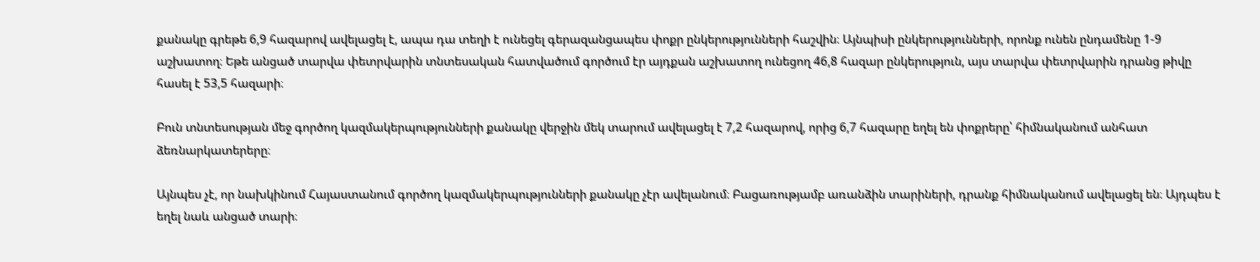քանակը գրեթե 6,9 հազարով ավելացել է, ապա դա տեղի է ունեցել գերազանցապես փոքր ընկերությունների հաշվին։ Այնպիսի ընկերությունների, որոնք ունեն ընդամենը 1-9 աշխատող։ Եթե անցած տարվա փետրվարին տնտեսական հատվածում գործում էր այդքան աշխատող ունեցող 46,8 հազար ընկերություն, այս տարվա փետրվարին դրանց թիվը հասել է 53,5 հազարի։

Բուն տնտեսության մեջ գործող կազմակերպությունների քանակը վերջին մեկ տարում ավելացել է 7,2 հազարով, որից 6,7 հազարը եղել են փոքրերը՝ հիմնականում անհատ ձեռնարկատերերը։

Այնպես չէ, որ նախկինում Հայաստանում գործող կազմակերպությունների քանակը չէր ավելանում։ Բացառությամբ առանձին տարիների, դրանք հիմնականում ավելացել են։ Այդպես է եղել նաև անցած տարի։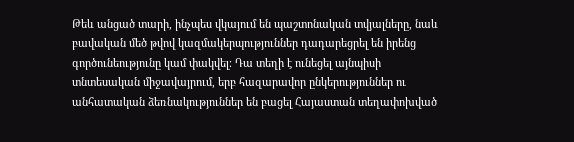Թեև անցած տարի, ինչպես վկայում են պաշտոնական տվյալները, նաև բավական մեծ թվով կազմակերպություններ դադարեցրել են իրենց գործունեությունը կամ փակվել։ Դա տեղի է ունեցել այնպիսի տնտեսական միջավայրում, երբ հազարավոր ընկերություններ ու անհատական ձեռնակություններ են բացել Հայաստան տեղափոխված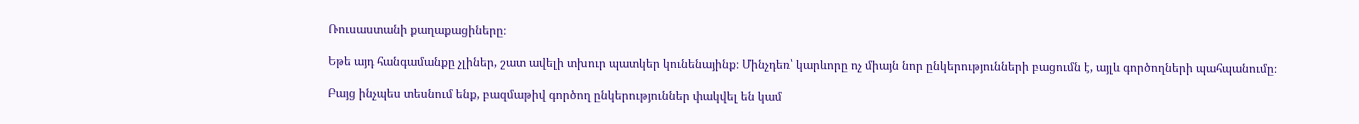Ռուսաստանի քաղաքացիները։

Եթե այդ հանգամանքը չլիներ, շատ ավելի տխուր պատկեր կունենայինք։ Մինչդեռ՝ կարևորը ոչ միայն նոր ընկերությունների բացումն է, այլև գործողների պահպանումը։

Բայց ինչպես տեսնում ենք, բազմաթիվ գործող ընկերություններ փակվել են կամ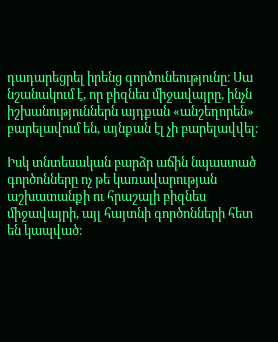դադարեցրել իրենց գործունեությունը։ Սա նշանակում է, որ բիզնես միջավայրը, ինչն իշխանություններն այդքան «անշեղորեն» բարելավում են, այնքան էլ չի բարելավվել։

Իսկ տնտեսական բարձր աճին նպաստած գործոնները ոչ թե կառավարության աշխատանքի ու հրաշալի բիզնես միջավայրի, այլ հայտնի գործոնների հետ են կապված։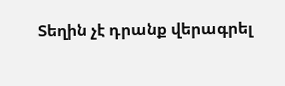Տեղին չէ դրանք վերագրել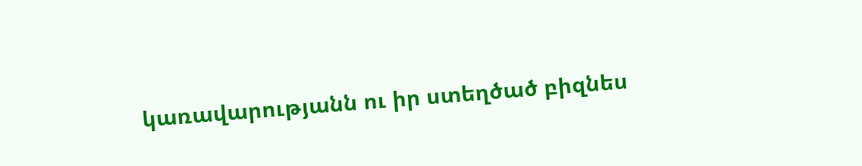կառավարությանն ու իր ստեղծած բիզնես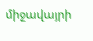միջավայրի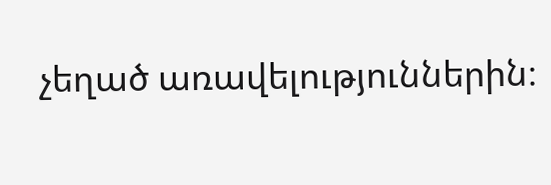չեղած առավելություններին։